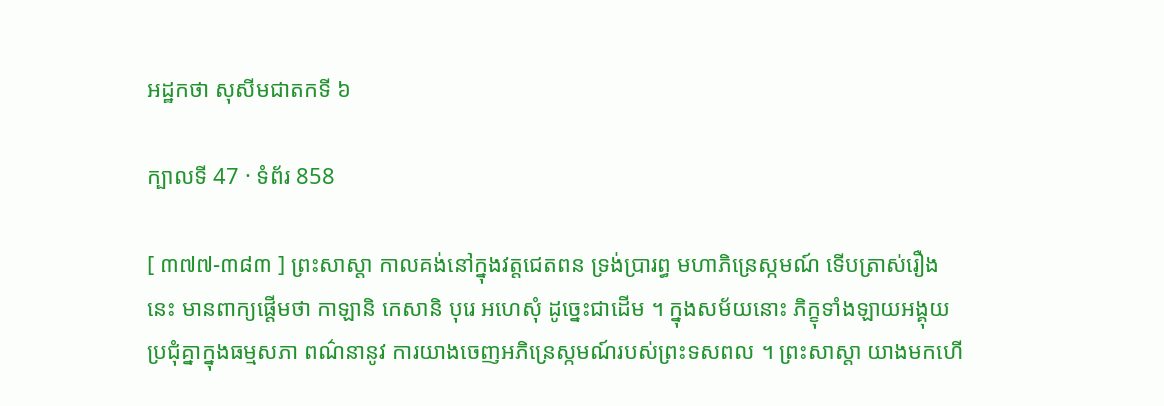អដ្ឋកថា សុសីមជាតកទី ៦

ក្បាលទី 47 · ទំព័រ 858

[ ៣៧៧-៣៨៣ ] ព្រះសាស្តា កាលគង់នៅក្នុងវត្តជេតពន ទ្រង់ប្រារព្ធ មហាភិន្រេស្កមណ៍ ទើបត្រាស់រឿងនេះ មានពាក្យផ្តើមថា កាឡានិ កេសានិ បុរេ អហេសុំ ដូច្នេះជាដើម ។ ក្នុងសម័យនោះ ភិក្ខុទាំងឡាយអង្គុយប្រជុំគ្នាក្នុងធម្មសភា ពណ៌នានូវ ការយាងចេញអភិន្រេស្កមណ៍របស់ព្រះទសពល ។ ព្រះសាស្តា យាងមកហើ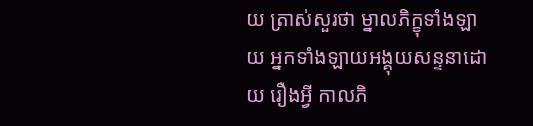យ ត្រាស់សួរថា ម្នាលភិក្ខុទាំងឡាយ អ្នកទាំងឡាយអង្គុយសន្ទនាដោយ រឿងអ្វី កាលភិ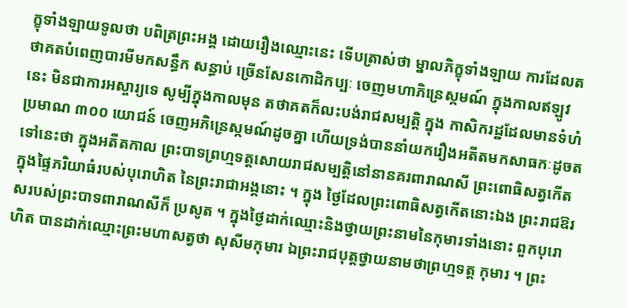ក្ខុទាំងឡាយទូលថា បពិត្រព្រះអង្គ ដោយរឿងឈ្មោះនេះ ទើបត្រាស់ថា ម្នាលភិក្ខុទាំងឡាយ ការដែលតថាគតបំពេញបារមីមកសន្ធឹក សន្ធាប់ ច្រើនសែនកោដិកប្បៈ ចេញមហាភិន្រេស្កមណ៍ ក្នុងកាលឥឡូវនេះ មិនជាការអស្ចារ្យទេ សូម្បីក្នុងកាលមុន តថាគតក៏លះបង់រាជសម្បត្តិ ក្នុង កាសិករដ្ឋដែលមានទំហំប្រមាណ ៣០០ យោជន៍ ចេញអភិន្រេស្កមណ៍ដូចគ្នា ហើយទ្រង់បាននាំយករឿងអតីតមកសាធកៈដូចតទៅនេះថា ក្នុងអតីតកាល ព្រះបាទព្រហ្មទត្តសោយរាជសម្បត្តិនៅនានគរពារាណសី ព្រះពោធិសត្វកើតក្នុងផ្ទៃភរិយាធំរបស់បុរោហិត នៃព្រះរាជាអង្គនោះ ។ ក្នុង ថ្ងៃដែលព្រះពោធិសត្វកើតនោះឯង ព្រះរាជឱរសរបស់ព្រះបាទពារាណសីក៏ ប្រសូត ។ ក្នុងថ្ងៃដាក់ឈ្មោះនិងថ្វាយព្រះនាមនៃកុមារទាំងនោះ ពួកបុរោហិត បានដាក់ឈ្មោះព្រះមហាសត្វថា សុសីមកុមារ ឯព្រះរាជបុត្តថ្វាយនាមថាព្រហ្មទត្ត កុមារ ។ ព្រះ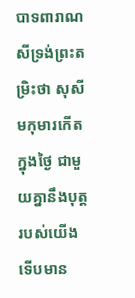បាទពារាណសីទ្រង់ព្រះតម្រិះថា សុសីមកុមារកើតក្នុងថ្ងៃ ជាមួយគ្នានឹងបុត្តរបស់យើង ទើបមាន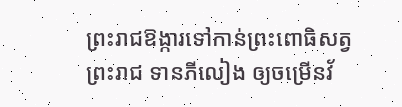ព្រះរាជឱង្ការទៅកាន់ព្រះពោធិសត្វព្រះរាជ ទានភីលៀង ឲ្យចម្រើនវ័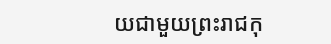យជាមួយព្រះរាជកុ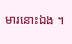មារនោះឯង ។